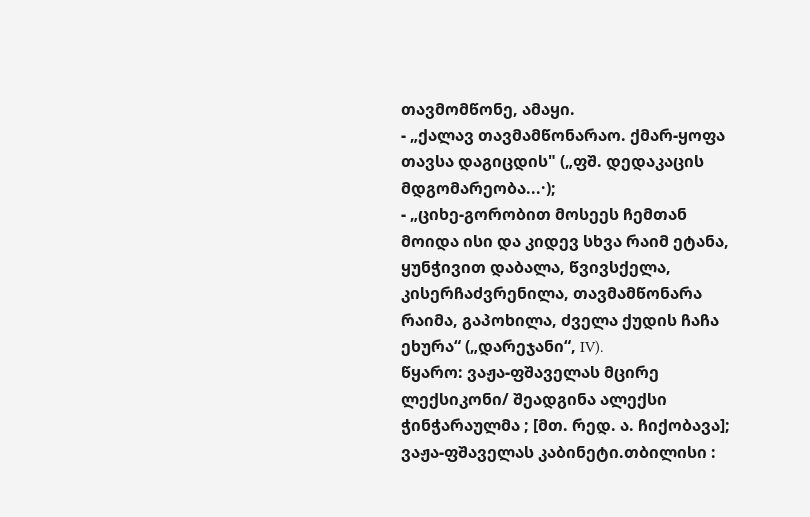თავმომწონე, ამაყი.
- „ქალავ თავმამწონარაო. ქმარ-ყოფა თავსა დაგიცდის" („ფშ. დედაკაცის მდგომარეობა...·);
- „ციხე-გორობით მოსეეს ჩემთან მოიდა ისი და კიდევ სხვა რაიმ ეტანა, ყუნჭივით დაბალა, წვივსქელა, კისერჩაძვრენილა, თავმამწონარა რაიმა, გაპოხილა, ძველა ქუდის ჩაჩა ეხურა“ („დარეჯანი“, IV).
წყარო: ვაჟა-ფშაველას მცირე ლექსიკონი/ შეადგინა ალექსი ჭინჭარაულმა ; [მთ. რედ. ა. ჩიქობავა]; ვაჟა-ფშაველას კაბინეტი.თბილისი :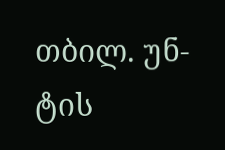თბილ. უნ-ტის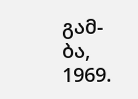გამ-ბა, 1969.